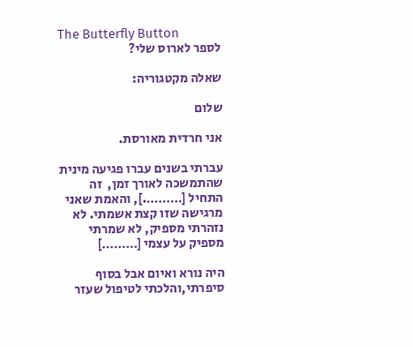The Butterfly Button
לספר לארוס שלי?

שאלה מקטגוריה:

שלום

אני חרדית מאורסת.

עברתי בשנים עברו פגיעה מינית שהתמשכה לאורך זמן,  זה התחיל [……….], והאמת שאני מרגישה שזו קצת אשמתי. לא נזהרתי מספיק, לא שמרתי מספיק על עצמי [………]

היה נורא ואיום אבל בסוף סיפרתי,והלכתי לטיפול שעזר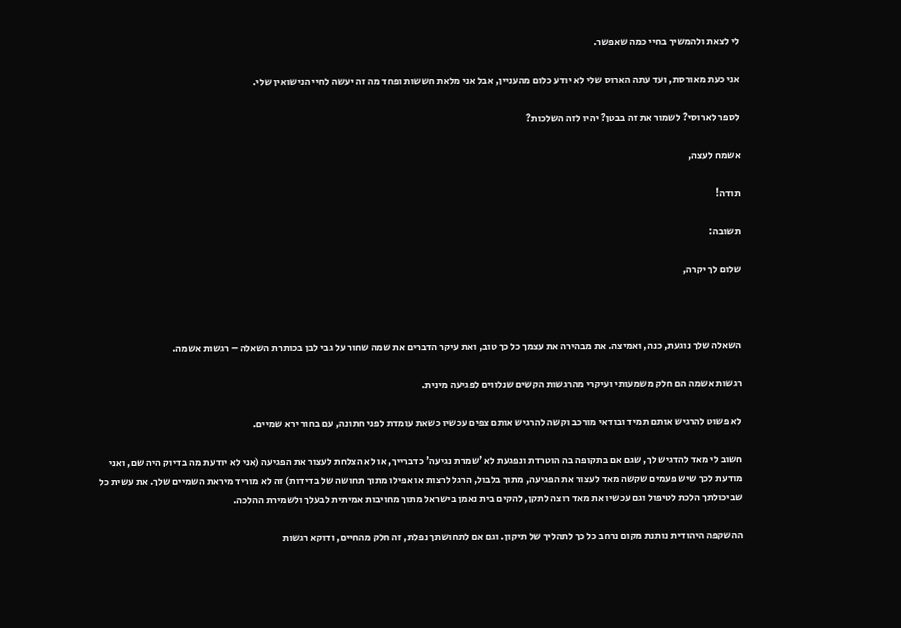לי לצאת ולהמשיך בחיי כמה שאפשר.

אני כעת מאורסת, ועד עתה הארוס שלי לא יודע כלום מהעניין, אבל אני מלאת חששות ופחד מה זה יעשה לחיי הנישואין שלי.

לספר לארוסי? לשמור את זה בבטן? יהיו לזה השלכות?

אשמח לעצה,

תודה!

תשובה:

שלום לך יקרה,



השאלה שלך נוגעת, כנה, ואמיצה. את מבהירה את עצמך כל כך טוב, ואת עיקר הדברים את שמה שחור על גבי לבן בכותרת השאלה – רגשות אשמה.

רגשות אשמה הם חלק משמעותי ועיקרי מהרגשות הקשים שנלווים לפגיעה מינית.

לא פשוט להרגיש אותם תמיד ובודאי מורכב וקשה להרגיש אותם צפים עכשיו כשאת עומדת לפני חתונה, עם בחור ירא שמיים.

חשוב לי מאד להדגיש לך, שגם אם בתקופה בה הוטרדת ונפגעת לא 'שמרת נגיעה' כדברייך, או לא הצלחת לעצור את הפגיעה (אני לא יודעת מה בדיוק היה שם, ואני מודעת לכך שיש פעמים שקשה מאד לעצור את הפגיעה, מתוך בלבול, הרגל לרצות או אפילו מתוך תחושה של בדידות) זה לא מוריד מיראת השמיים שלך. את עשית כל שביכולתך הלכת לטיפול וגם עכשיו את מאד רוצה לתקן, להקים בית נאמן בישראל מתוך מחויבות אמיתית לבעלך ולשמירת ההלכה.

ההשקפה היהודית נותנת מקום נרחב כל כך לתהליך של תיקון. וגם אם לתחושתך נפלת, זה חלק מהחיים, ודוקא רגשות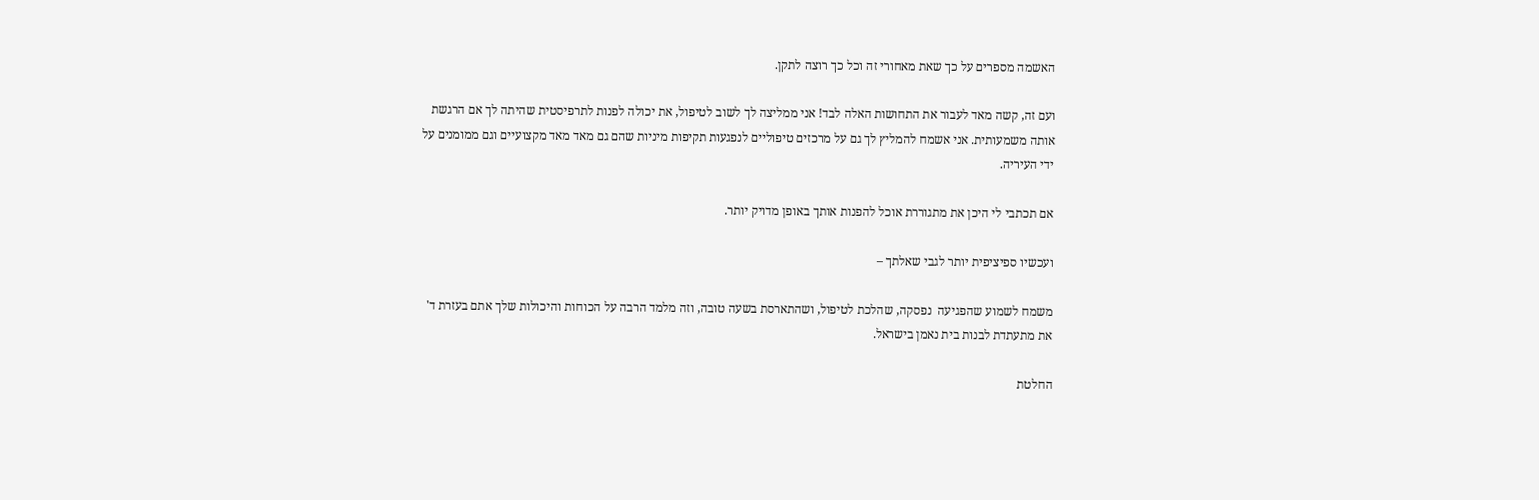האשמה מספרים על כך שאת מאחורי זה וכל כך רוצה לתקן.

ועם זה, קשה מאד לעבור את התחושות האלה לבד! אני ממליצה לך לשוב לטיפול, את יכולה לפנות לתרפיסטית שהיתה לך אם הרגשת אותה משמעותית. אני אשמח להמליץ לך גם על מרכזים טיפוליים לנפגעות תקיפות מיניות שהם גם מאד מאד מקצועיים וגם ממומנים על ידי העיריה.

אם תכתבי לי היכן את מתגוררת אוכל להפנות אותך באופן מדויק יותר.

ועכשיו ספיציפית יותר לגבי שאלתך –

משמח לשמוע שהפגיעה  נפסקה, שהלכת לטיפול, ושהתארסת בשעה טובה, וזה מלמד הרבה על הכוחות והיכולות שלך אתם בעזרת ד' את מתעתדת לבנות בית נאמן בישראל.

החלטת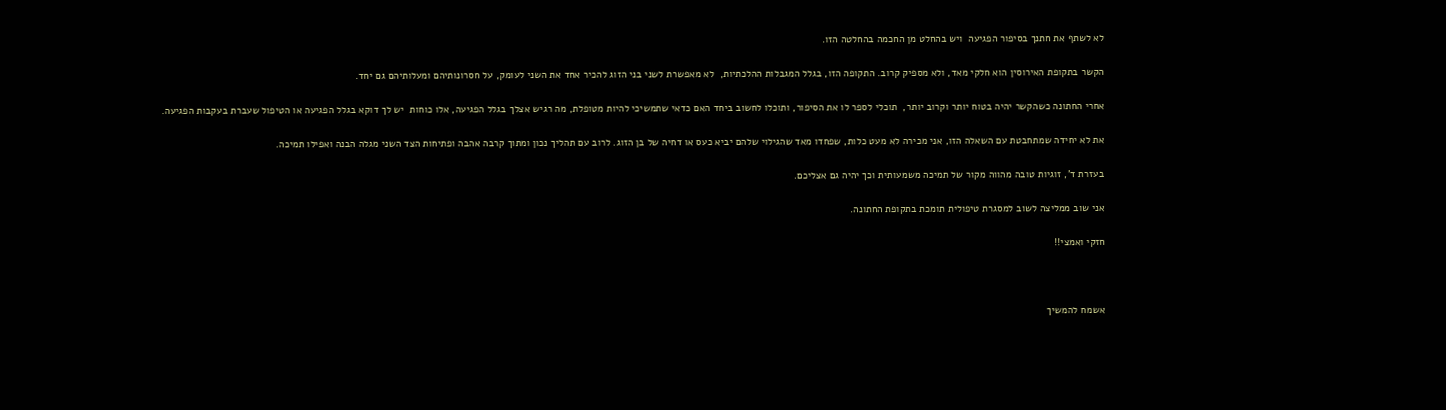לא לשתף את חתנך בסיפור הפגיעה  ויש בהחלט מן החכמה בהחלטה הזו.

הקשר בתקופת האירוסין הוא חלקי מאד, ולא מספיק קרוב. התקופה הזו, בגלל המגבלות ההלכתיות,  לא מאפשרת לשני בני הזוג להכיר אחד את השני לעומק, על חסרונותיהם ומעלותיהם גם יחד.

אחרי החתונה כשהקשר יהיה בטוח יותר וקרוב יותר,  תוכלי לספר לו את הסיפור, ותוכלו לחשוב ביחד האם כדאי שתמשיכי להיות מטופלת, מה רגיש אצלך בגלל הפגיעה, אלו כוחות  יש לך דוקא בגלל הפגיעה או הטיפול שעברת בעקבות הפגיעה.

את לא יחידה שמתחבטת עם השאלה הזו, אני מכירה לא מעט כלות, שפחדו מאד שהגילוי שלהם יביא כעס או דחיה של בן הזוג. לרוב עם תהליך נכון ומתוך קרבה אהבה ופתיחות הצד השני מגלה הבנה ואפילו תמיכה.

בעזרת ד', זוגיות טובה מהווה מקור של תמיכה משמעותית וכך יהיה גם אצליכם.

אני שוב ממליצה לשוב למסגרת טיפולית תומכת בתקופת החתונה.

חזקי ואמצי!!



אשמח להמשיך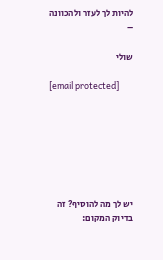להיות לך לעזר ולהכוונה –

שולי

[email protected]







יש לך מה להוסיף? זה בדיוק המקום: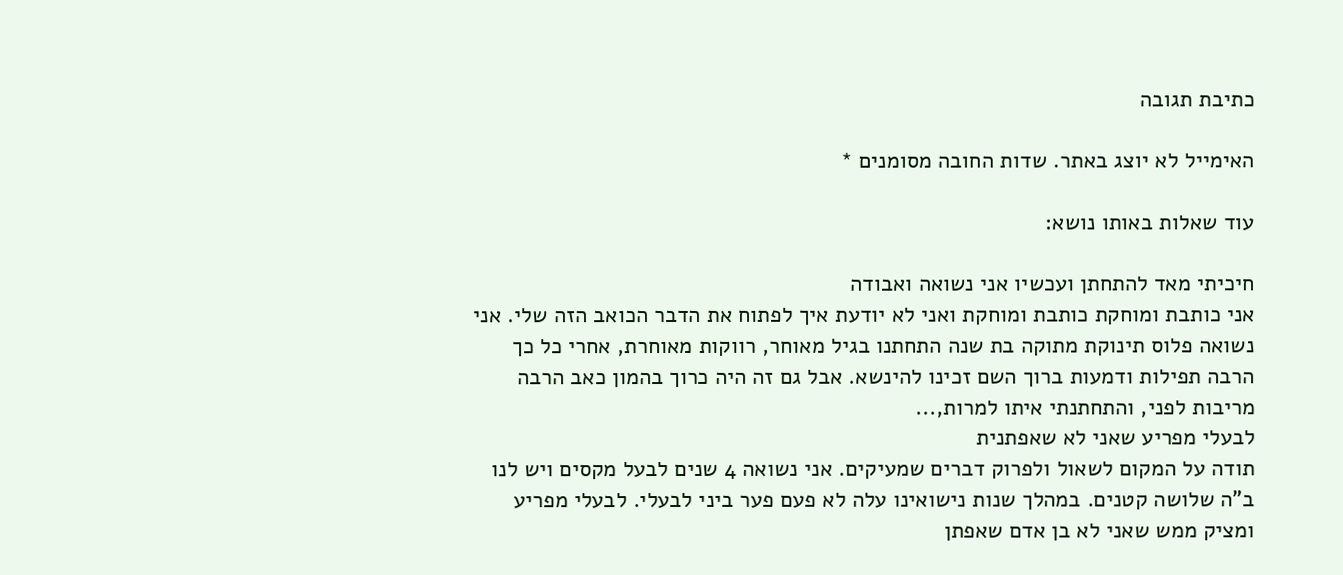כתיבת תגובה

האימייל לא יוצג באתר. שדות החובה מסומנים *

עוד שאלות באותו נושא:

חיכיתי מאד להתחתן ועכשיו אני נשואה ואבודה
אני כותבת ומוחקת כותבת ומוחקת ואני לא יודעת איך לפתוח את הדבר הכואב הזה שלי. אני נשואה פלוס תינוקת מתוקה בת שנה התחתנו בגיל מאוחר, רווקות מאוחרת, אחרי כל כך הרבה תפילות ודמעות ברוך השם זכינו להינשא. אבל גם זה היה כרוך בהמון כאב הרבה מריבות לפני, והתחתנתי איתו למרות,...
לבעלי מפריע שאני לא שאפתנית
תודה על המקום לשאול ולפרוק דברים שמעיקים. אני נשואה 4 שנים לבעל מקסים ויש לנו ב"ה שלושה קטנים. במהלך שנות נישואינו עלה לא פעם פער ביני לבעלי. לבעלי מפריע ומציק ממש שאני לא בן אדם שאפתן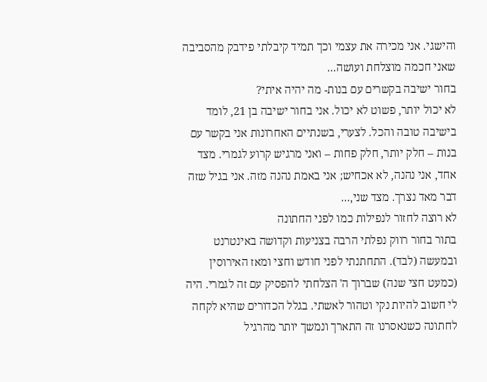והישגי. אני מכירה את עצמי וכך תמיד קיבלתי פידבק מהסביבה שאני חכמה מוצלחת ועושה...
בחור ישיבה בקשרים עם בנות- מה יהיה איתי?
לא יכול יותר, פשוט לא יכול. אני בחור ישיבה בן 21, לומד בישיבה טובה והכל. לצערי, בשנתיים האחרונות אני בקשר עם בנות – חלק יותר, חלק פחות – ואני מרגיש קרוע לגמרי. מצד אחד, אני נהנה, לא אכחיש; אני באמת נהנה מזה. אני בגיל שזה דבר מאד נצרך. מצד שני,...
לא רוצה לחזור לנפילות כמו לפני החתונה
בתור בחור רווק נפלתי הרבה בצניעות וקדושה באינטרנט ובמעשה (לבד). התחתנתי לפני חודש וחצי ומאז האירוסין (כמעט חצי שנה) שברוך ה' הצלחתי להפסיק עם זה לגמרי. היה לי חשוב להיות נקי וטהור לאשתי. בגלל הכדורים שהיא לקחה לחתונה כשנאסרנו זה התארך ונמשך יותר מהרגיל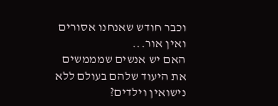וכבר חודש שאנחנו אסורים ואין אור...
האם יש אנשים שמממשים את היעוד שלהם בעולם ללא נישואין וילדים?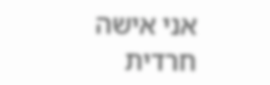אני אישה חרדית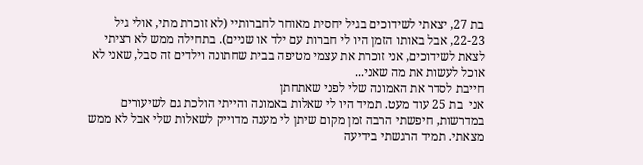בת 27, יצאתי לשידוכים בגיל יחסית מאוחר לחברותיי (לא זוכרת מתי, אולי גיל 22-23, אבל באותו הזמן היו לי חברות עם ילד או שניים). בתחילה ממש לא רציתי לצאת לשידוכים, אני זוכרת את עצמי מטיפה בבית שחתונה וילדים זה סבל, שאני לא אוכל לעשות את מה שאני...
חייבת לסדר את האמונה שלי לפני שאתחתן
אני  בת 25 עוד מעט. תמיד היו לי שאלות באמונה והייתי הולכת גם לשיעורים במדרשות, חיפשתי הרבה זמן מקום שיתן לי מענה מדוייק לשאלות שלי אבל לא ממש מצאתי. תמיד הרגשתי בידיעה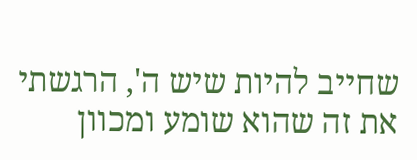שחייב להיות שיש ה', הרגשתי את זה שהוא שומע ומכוון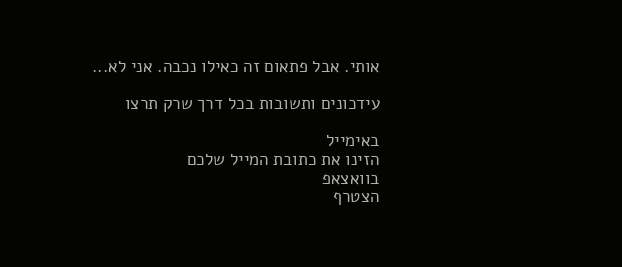אותי. אבל פתאום זה כאילו נכבה. אני לא...

עידכונים ותשובות בכל דרך שרק תרצו

באימייל
הזינו את כתובת המייל שלכם
בוואצאפ
הצטרף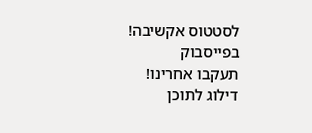לסטטוס אקשיבה!
בפייסבוק
תעקבו אחרינו!
דילוג לתוכן